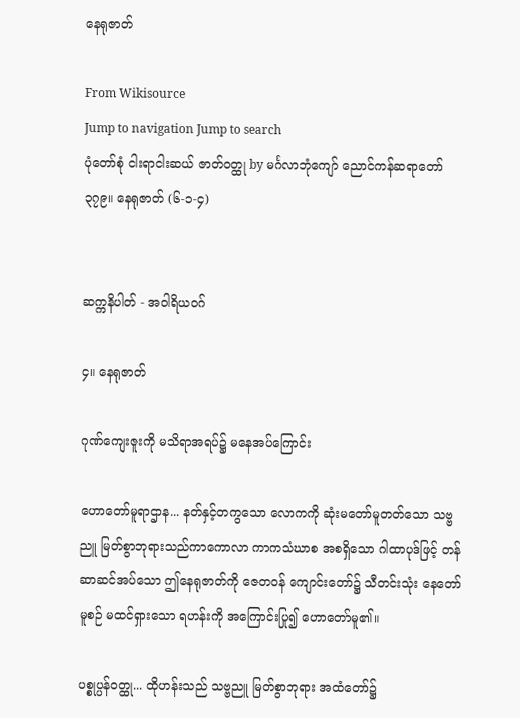နေရုဇာတ်

From Wikisource
Jump to navigation Jump to search
ပုံတော်စုံ ငါးရာငါးဆယ် ဇာတ်ဝတ္ထု by မင်္ဂလာဘုံကျော် ညောင်ကန်ဆရာတော်
၃၇၉။ နေရုဇာတ် (၆-၁-၄)


ဆက္ကနိပါတ် - အဝါရိယဝဂ်

၄။ နေရုဇာတ်

ဂုဏ်ကျေးဇူးကို မသိရာအရပ်၌ မနေအပ်ကြောင်း

ဟောတော်မူရာဌာန... နတ်နှင့်တကွသော လောကကို ဆုံးမတော်မူတတ်သော သဗ္ဗညူ မြတ်စွာဘုရားသည်ကာကောလာ ကာကသံဃာစ အစရှိသော ဂါထာပုဒ်ဖြင့် တန်ဆာဆင်အပ်သော ဤနေရုဇာတ်ကို ဇေတဝန် ကျောင်းတော်၌ သီတင်းသုံး နေတော်မူစဉ် မထင်ရှားသော ရဟန်းကို အကြောင်းပြု၍ ဟောတော်မူ၏။

ပစ္စုပ္ပန်ဝတ္ထု... ထိုဟန်းသည် သဗ္ဗညူ မြတ်စွာဘုရား အထံတော်၌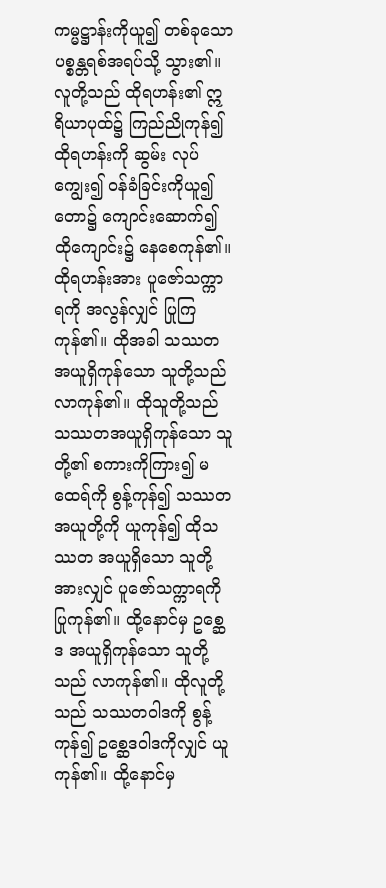ကမ္မဋ္ဌာန်းကိုယူ၍ တစ်ခုသော ပစ္စန္တရစ်အရပ်သို့ သွား၏။ လူတို့သည် ထိုရဟန်း၏ ဣရိယာပုထ်၌ ကြည်ညိုကုန်၍ ထိုရဟန်းကို ဆွမ်း လုပ်ကျွေး၍ ဝန်ခံခြင်းကိုယူ၍ တော၌ ကျောင်းဆောက်၍ ထိုကျောင်း၌ နေစေကုန်၏။ ထိုရဟန်းအား ပူဇော်သက္ကာရကို အလွန်လျှင် ပြုကြကုန်၏။ ထိုအခါ သဿတ အယူရှိကုန်သော သူတို့သည် လာကုန်၏။ ထိုသူတို့သည် သဿတအယူရှိကုန်သော သူတို့၏ စကားကိုကြား၍ မထေရ်ကို စွန့်ကုန်၍ သဿတအယူတို့ကို ယူကုန်၍ ထိုသဿတ အယူရှိသော သူတို့အားလျှင် ပူဇော်သက္ကာရကို ပြုကုန်၏။ ထို့နောင်မှ ဥစ္ဆေဒ အယူရှိကုန်သော သူတို့သည် လာကုန်၏။ ထိုလူတို့သည် သဿတဝါဒကို စွန့်ကုန်၍ ဥစ္ဆေဒဝါဒကိုလျှင် ယူကုန်၏။ ထို့နောင်မှ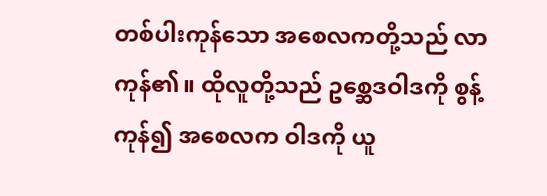တစ်ပါးကုန်သော အစေလကတို့သည် လာကုန်၏။ ထိုလူတို့သည် ဥစ္ဆေဒဝါဒကို စွန့်ကုန်၍ အစေလက ဝါဒကို ယူ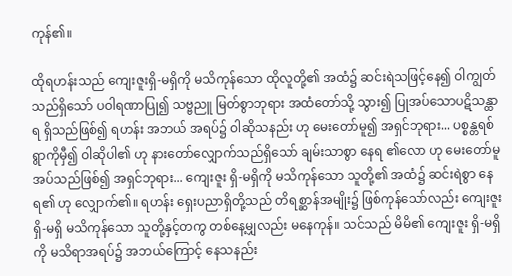ကုန်၏။

ထိုရဟန်းသည် ကျေးဇူးရှိ-မရှိကို မသိကုန်သော ထိုလူတို့၏ အထံ၌ ဆင်းရဲသဖြင့်နေ၍ ဝါကျွတ်သည်ရှိသော် ပဝါရဏာပြု၍ သဗ္ဗညူ မြတ်စွာဘုရား အထံတော်သို့ သွား၍ ပြုအပ်သောပဋိသန္ထာရ ရှိသည်ဖြစ်၍ ရဟန်း အဘယ် အရပ်၌ ဝါဆိုသနည်း ဟု မေးတော်မူ၍ အရှင်ဘုရား... ပစ္စန္တရစ်ရွာကိုမှီ၍ ဝါဆိုပါ၏ ဟု နားတော်လျှောက်သည်ရှိသော် ချမ်းသာစွာ နေရ ၏လော ဟု မေးတော်မူအပ်သည်ဖြစ်၍ အရှင်ဘုရား... ကျေးဇူး ရှိ-မရှိကို မသိကုန်သော သူတို့၏ အထံ၌ ဆင်းရဲစွာ နေရ၏ ဟု လျှောက်၏။ ရဟန်း ရှေးပညာရှိတို့သည် တိရစ္ဆာန်အမျိုး၌ ဖြစ်ကုန်သော်လည်း ကျေးဇူး ရှိ-မရှိ မသိကုန်သော သူတို့နှင့်တကွ တစ်နေ့မျှလည်း မနေကုန်။ သင်သည် မိမိ၏ ကျေးဇူး ရှိ-မရှိကို မသိရာအရပ်၌ အဘယ်ကြောင့် နေသနည်း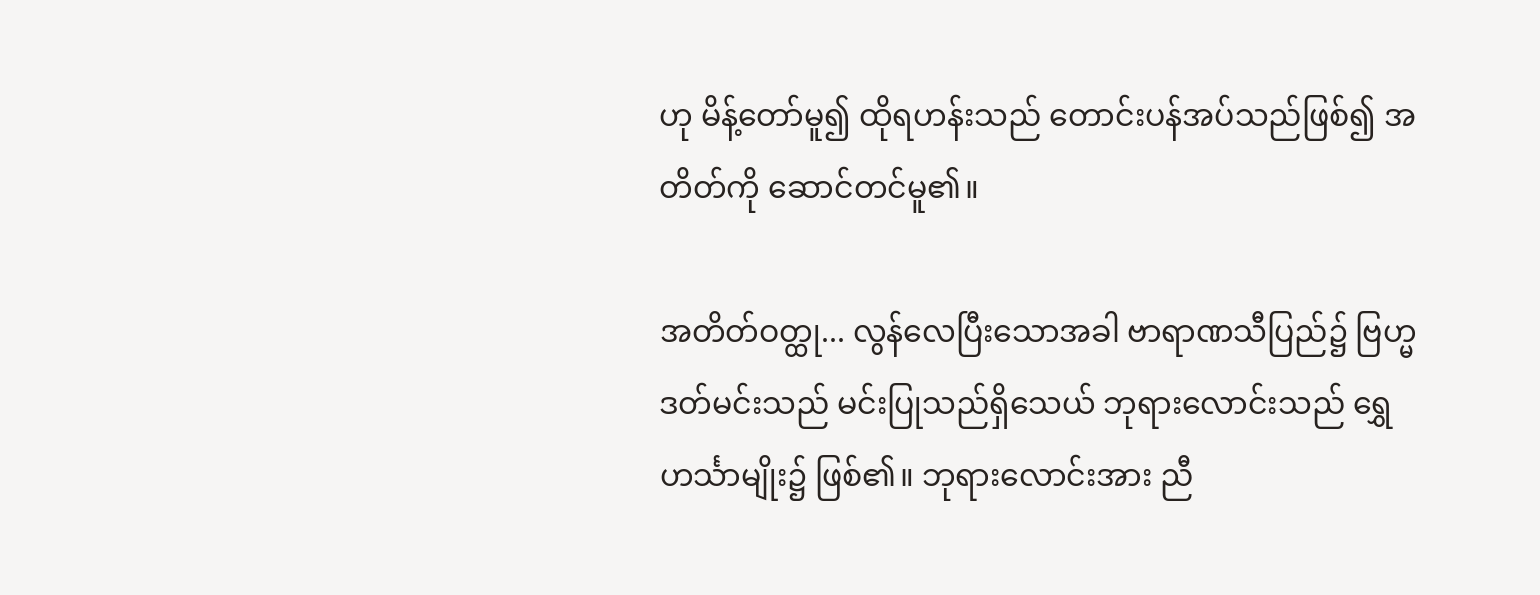ဟု မိန့်တော်မူ၍ ထိုရဟန်းသည် တောင်းပန်အပ်သည်ဖြစ်၍ အတိတ်ကို ဆောင်တင်မူ၏။

အတိတ်ဝတ္ထု... လွန်လေပြီးသောအခါ ဗာရာဏသီပြည်၌ ဗြဟ္မဒတ်မင်းသည် မင်းပြုသည်ရှိသေယ် ဘုရားလောင်းသည် ရွှေဟင်္သာမျိုး၌ ဖြစ်၏။ ဘုရားလောင်းအား ညီ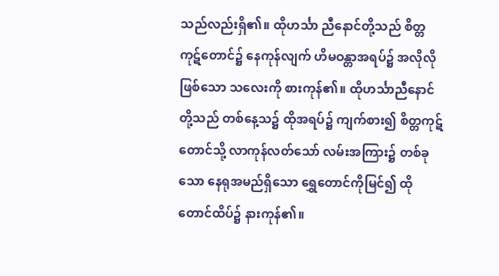သည်လည်းရှိ၏။ ထိုဟင်္သာ ညီနောင်တို့သည် စိတ္တကုဋ်တောင်၌ နေကုန်လျက် ဟိမဝန္တာအရပ်၌ အလိုလိုဖြစ်သော သလေးကို စားကုန်၏။ ထိုဟင်္သာညီနောင်တို့သည် တစ်နေ့သ၌ ထိုအရပ်၌ ကျက်စား၍ စိတ္တကုဋ်တောင်သို့ လာကုန်လတ်သော် လမ်းအကြား၌ တစ်ခုသော နေရုအမည်ရှိသော ရွှေတောင်ကိုမြင်၍ ထိုတောင်ထိပ်၌ နားကုန်၏။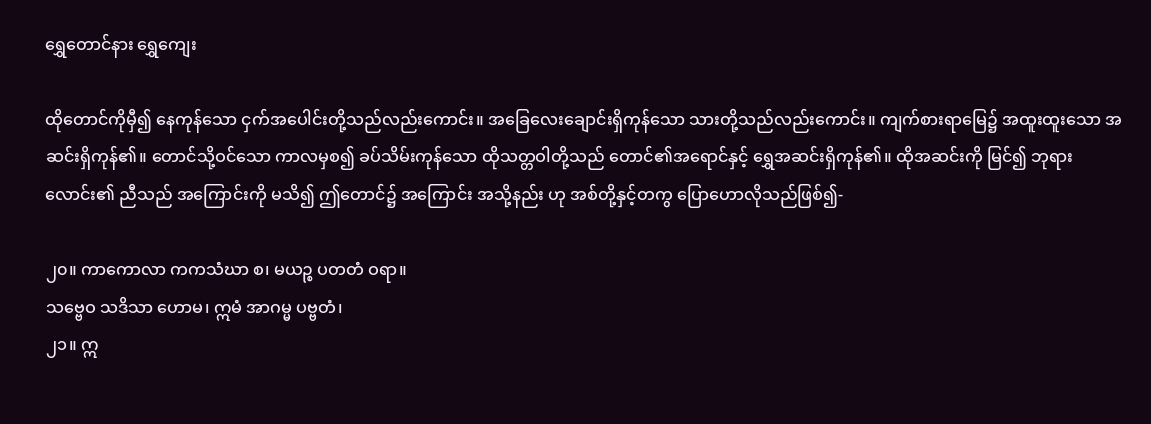ရွှေတောင်နား ရွှေကျေး

ထိုတောင်ကိုမှီ၍ နေကုန်သော ငှက်အပေါင်းတို့သည်လည်းကောင်း။ အခြေလေးချောင်းရှိကုန်သော သားတို့သည်လည်းကောင်း။ ကျက်စားရာမြေ၌ အထူးထူးသော အဆင်းရှိကုန်၏။ တောင်သို့ဝင်သော ကာလမှစ၍ ခပ်သိမ်းကုန်သော ထိုသတ္တဝါတို့သည် တောင်၏အရောင်နှင့် ရွှေအဆင်းရှိကုန်၏။ ထိုအဆင်းကို မြင်၍ ဘုရားလောင်း၏ ညီသည် အကြောင်းကို မသိ၍ ဤတောင်၌ အကြောင်း အသို့နည်း ဟု အစ်တို့နှင့်တကွ ပြောဟောလိုသည်ဖြစ်၍-

၂၀။ ကာကောလာ ကကသံဃာ စ၊ မယဉ္စ ပတတံ ဝရာ။
သဗ္ဗေဝ သဒိသာ ဟောမ၊ ဣမံ အာဂမ္မ ပဗ္ဗတံ၊
၂၁။ ဣ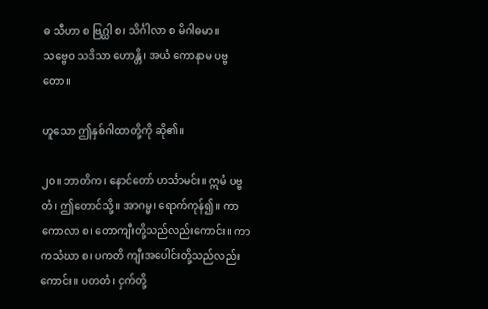ဓ သီဟာ စ ဗြဂ္ဃါ စ၊ သိင်္ဂါလာ စ မိဂါဓမာ။
သဗ္ဗေဝ သဒိသာ ဟောန္တိ၊ အယံ ကောနာမ ပဗ္ဗတော။

ဟူသော ဤနှစ်ဂါထာတို့ကို ဆို၏။

၂၀။ ဘာတိက၊ နောင်တော် ဟင်္သာမင်း။ ဣမံ ပဗ္ဗတံ၊ ဤတောင်သို့။ အာဂမ္မ၊ ရောက်ကုန်၍။ ကာကောလာ စ၊ တောကျီးတို့သည်လည်းကောင်း။ ကာကသံဃာ စ၊ ပကတိ ကျီးအပေါင်းတို့သည်လည်းကောင်း။ ပတတံ၊ ငှက်တို့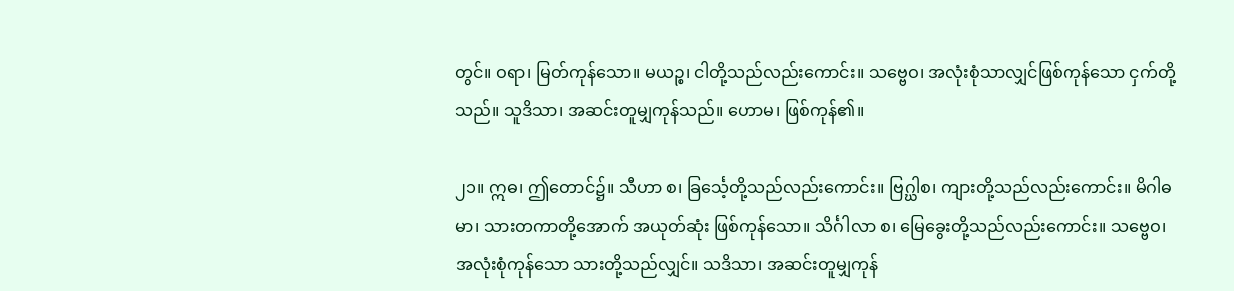တွင်။ ဝရာ၊ မြတ်ကုန်သော။ မယဉ္စ၊ ငါတို့သည်လည်းကောင်း။ သဗ္ဗေဝ၊ အလုံးစုံသာလျှင်ဖြစ်ကုန်သော ငှက်တို့သည်။ သူဒိသာ၊ အဆင်းတူမျှကုန်သည်။ ဟောမ၊ ဖြစ်ကုန်၏။

၂၁။ ဣဓ၊ ဤတောင်၌။ သီဟာ စ၊ ခြင်္သေ့တို့သည်လည်းကောင်း။ ဗြဂ္ဃါစ၊ ကျားတို့သည်လည်းကောင်း။ မိဂါဓမာ၊ သားတကာတို့အောက် အယုတ်ဆုံး ဖြစ်ကုန်သော။ သိင်္ဂါလာ စ၊ မြေခွေးတို့သည်လည်းကောင်း။ သဗ္ဗေဝ၊ အလုံးစုံကုန်သော သားတို့သည်လျှင်။ သဒိသာ၊ အဆင်းတူမျှကုန်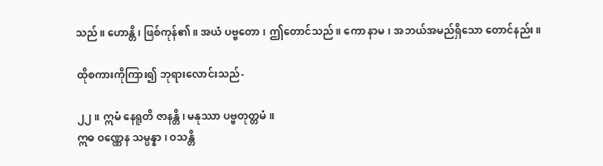သည်။ ဟောန္တိ၊ ဖြစ်ကုန်၏။ အယံ ပဗ္ဗတော၊ ဤတောင်သည်။ ကော နာမ၊ အဘယ်အမည်ရှိသော တောင်နည်း။

ထိုစကားကိုကြား၍ ဘုရားလောင်းသည်-

၂၂။ ဣမံ နေရူတိ ဇာနန္တိ၊ မနုဿာ ပဗ္ဗတုတ္တမံ။
ဣဓ ဝဏ္ဏေန သမ္ပန္နာ၊ ဝသန္တိ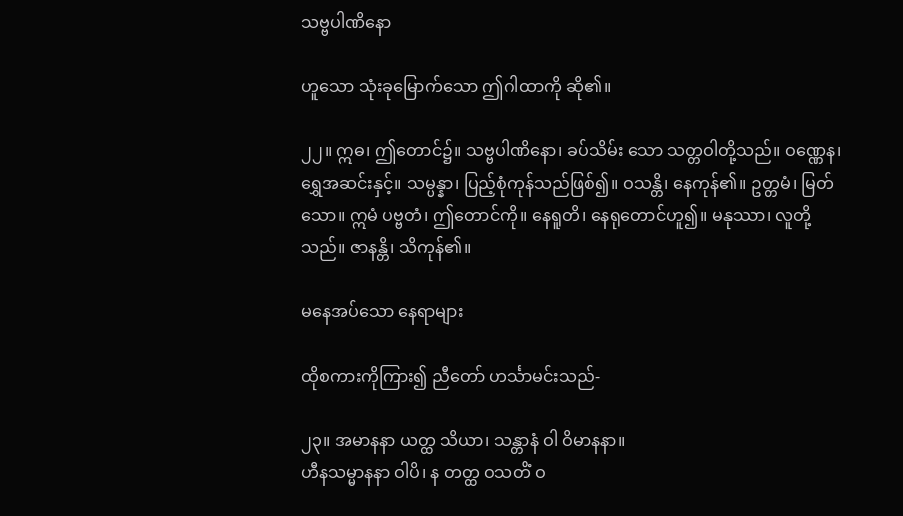သဗ္ဗပါဏိနော

ဟူသော သုံးခုမြောက်သော ဤဂါထာကို ဆို၏။

၂၂။ ဣဓ၊ ဤတောင်၌။ သဗ္ဗပါဏိနော၊ ခပ်သိမ်း သော သတ္တဝါတို့သည်။ ဝဏ္ဏေန၊ ရွှေအဆင်းနှင့်။ သမ္ပန္နာ၊ ပြည့်စုံကုန်သည်ဖြစ်၍။ ဝသန္တိ၊ နေကုန်၏။ ဥတ္တမံ၊ မြတ်သော။ ဣမံ ပဗ္ဗတံ၊ ဤတောင်ကို။ နေရူတိ၊ နေရုတောင်ဟူ၍။ မနုဿာ၊ လူတို့သည်။ ဇာနန္တိ၊ သိကုန်၏။

မနေအပ်သော နေရာများ

ထိုစကားကိုကြား၍ ညီတော် ဟင်္သာမင်းသည်-

၂၃။ အမာနနာ ယတ္ထ သိယာ၊ သန္တာနံ ဝါ ဝိမာနနာ။
ဟီနသမ္မာနနာ ဝါပိ၊ န တတ္ထ ဝသတိံ ဝ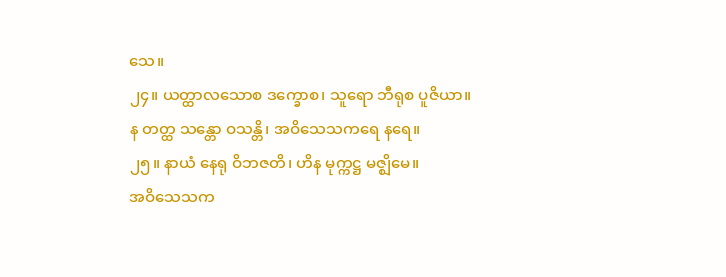သေ။
၂၄။ ယတ္ထာလသောစ ဒက္ခောစ၊ သူရော ဘီရုစ ပူဇိယာ။
န တတ္ထ သန္တော ဝသန္တိ၊ အဝိသေသကရေ နရေ။
၂၅။ နာယံ နေရု ဝိဘဇတိ၊ ဟိန မုက္ကဋ္ဌ မဇ္ဈိမေ။
အဝိသေသက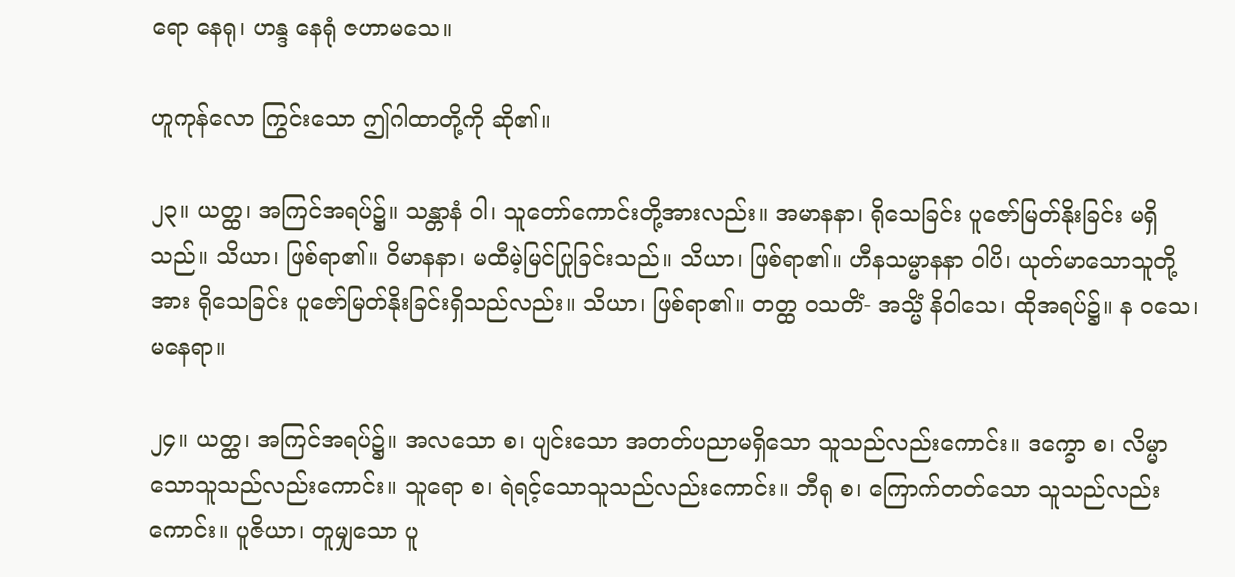ရော နေရု၊ ဟန္ဒ နေရုံ ဇဟာမသေ။

ဟူကုန်လော ကြွင်းသော ဤဂါထာတို့ကို ဆို၏။

၂၃။ ယတ္ထ၊ အကြင်အရပ်၌။ သန္တာနံ ဝါ၊ သူတော်ကောင်းတို့အားလည်း။ အမာနနာ၊ ရိုသေခြင်း ပူဇော်မြတ်နိုးခြင်း မရှိသည်။ သိယာ၊ ဖြစ်ရာ၏။ ဝိမာနနာ၊ မထီမဲ့မြင်ပြုခြင်းသည်။ သိယာ၊ ဖြစ်ရာ၏။ ဟီနသမ္မာနနာ ဝါပိ၊ ယုတ်မာသောသူတို့အား ရိုသေခြင်း ပူဇော်မြတ်နိုးခြင်းရှိသည်လည်း။ သိယာ၊ ဖြစ်ရာ၏။ တတ္ထ ဝသတိံ- အသ္မိံ နိဝါသေ၊ ထိုအရပ်၌။ န ဝသေ၊ မနေရာ။

၂၄။ ယတ္ထ၊ အကြင်အရပ်၌။ အလသော စ၊ ပျင်းသော အတတ်ပညာမရှိသော သူသည်လည်းကောင်း။ ဒက္ခော စ၊ လိမ္မာသောသူသည်လည်းကောင်း။ သူရော စ၊ ရဲရင့်သောသူသည်လည်းကောင်း။ ဘီရု စ၊ ကြောက်တတ်သော သူသည်လည်းကောင်း။ ပူဇိယာ၊ တူမျှသော ပူ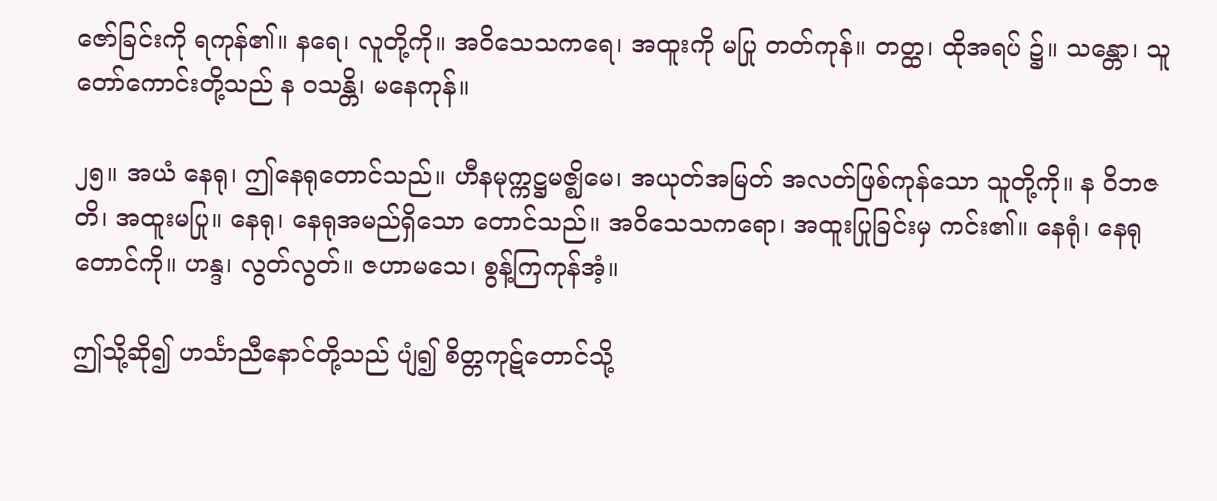ဇော်ခြင်းကို ရကုန်၏။ နရေ၊ လူတို့ကို။ အဝိသေသကရေ၊ အထူးကို မပြု တတ်ကုန်။ တတ္ထ၊ ထိုအရပ် ၌။ သန္တော၊ သူတော်ကောင်းတို့သည် န ဝသန္တိ၊ မနေကုန်။

၂၅။ အယံ နေရု၊ ဤနေရုတောင်သည်။ ဟီနမုက္ကဋ္ဌမဇ္ဈိမေ၊ အယုတ်အမြတ် အလတ်ဖြစ်ကုန်သော သူတို့ကို။ န ဝိဘဇတိ၊ အထူးမပြု။ နေရု၊ နေရုအမည်ရှိသော တောင်သည်။ အဝိသေသကရော၊ အထူးပြုခြင်းမှ ကင်း၏။ နေရုံ၊ နေရုတောင်ကို။ ဟန္ဒ၊ လွတ်လွတ်။ ဇဟာမသေ၊ စွန့်ကြကုန်အံ့။

ဤသို့ဆို၍ ဟင်္သာညီနောင်တို့သည် ပျံ၍ စိတ္တကုဋ်တောင်သို့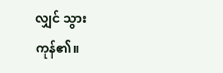လျှင် သွားကုန်၏။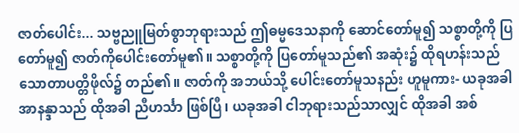ဇာတ်ပေါင်း... သဗ္ဗညူမြတ်စွာဘုရားသည် ဤဓမ္မဒေသနာကို ဆောင်တော်မူ၍ သစ္စာတို့ကို ပြတော်မူ၍ ဇာတ်ကိုပေါင်းတော်မူ၏။ သစ္စာတို့ကို ပြတော်မူသည်၏ အဆုံး၌ ထိုရဟန်းသည် သောတာပတ္တိဖိုလ်၌ တည်၏။ ဇာတ်ကို အဘယ်သို့ ပေါင်းတော်မူသနည်း ဟူမူကား- ယခုအခါ အာနန္ဒာသည် ထိုအခါ ညီဟင်္သာ ဖြစ်ပြီ၊ ယခုအခါ ငါဘုရားသည်သာလျှင် ထိုအခါ အစ်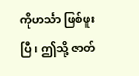ကိုဟင်္သာ ဖြစ်ဖူးပြီ၊ ဤသို့ ဇာတ်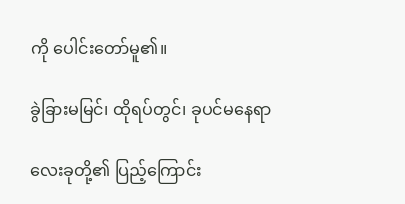ကို ပေါင်းတော်မူ၏။

ခွဲခြားမမြင်၊ ထိုရပ်တွင်၊ ခုပင်မနေရာ

လေးခုတို့၏ ပြည့်ကြောင်း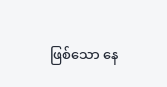ဖြစ်သော နေ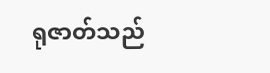ရုဇာတ်သည်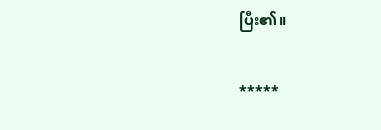ပြီး၏။

*****